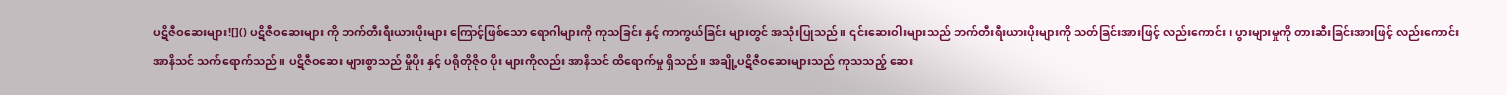ပဋိဇီဝဆေးများ![]() ပဋိဇီဝဆေးများ ကို ဘက်တီးရီးယားပိုးများ ကြောင့်ဖြစ်သော ရောဂါများကို ကုသခြင်း နှင့် ကာကွယ်ခြင်း များတွင် အသုံးပြုသည်။ ၎င်းဆေးဝါးများသည် ဘက်တီးရီးယားပိုးများကို သတ်ခြင်းအားဖြင့် လည်းကောင်း၊ ပွားများမှုကို တားဆီးခြင်းအားဖြင့် လည်းကောင်း အာနိသင် သက်ရောက်သည်။ ပဋိဇီဝဆေး များစွာသည် မှိုပိုး နှင့် ပရိုတိုဇိုဝ ပိုး များကိုလည်း အာနိသင် ထိရောက်မှု ရှိသည်။ အချို့ပဋိဇီဝဆေးများသည် ကုသသည့် ဆေး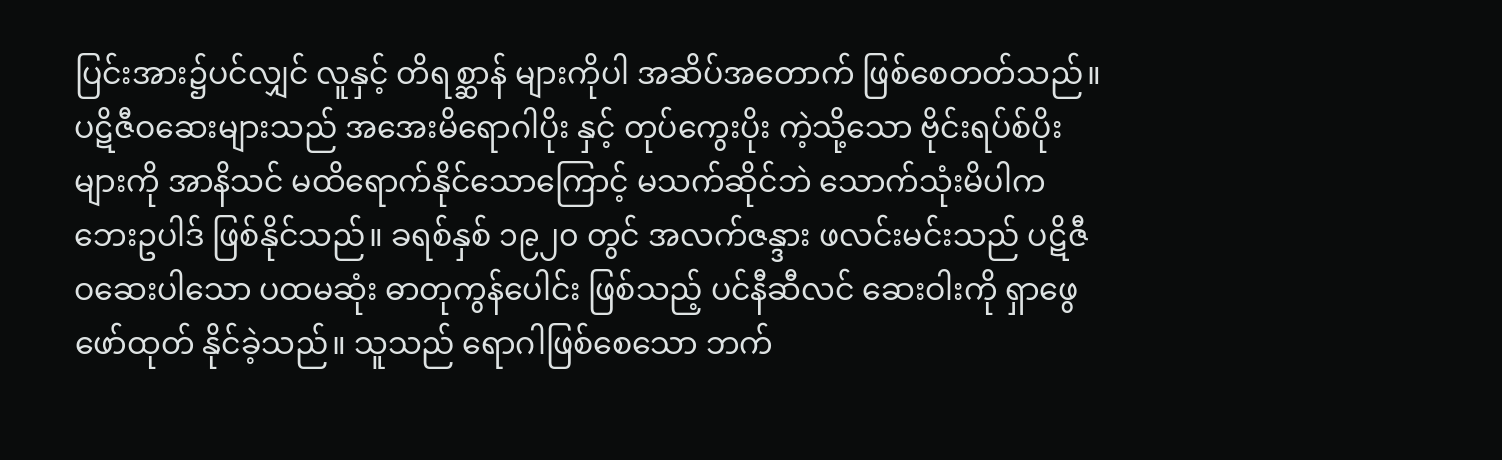ပြင်းအား၌ပင်လျှင် လူနှင့် တိရစ္ဆာန် များကိုပါ အဆိပ်အတောက် ဖြစ်စေတတ်သည်။ ပဋိဇီဝဆေးများသည် အအေးမိရောဂါပိုး နှင့် တုပ်ကွေးပိုး ကဲ့သို့သော ဗိုင်းရပ်စ်ပိုးများကို အာနိသင် မထိရောက်နိုင်သောကြောင့် မသက်ဆိုင်ဘဲ သောက်သုံးမိပါက ဘေးဥပါဒ် ဖြစ်နိုင်သည်။ ခရစ်နှစ် ၁၉၂၀ တွင် အလက်ဇန္ဒား ဖလင်းမင်းသည် ပဋိဇီဝဆေးပါသော ပထမဆုံး ဓာတုကွန်ပေါင်း ဖြစ်သည့် ပင်နီဆီလင် ဆေးဝါးကို ရှာဖွေဖော်ထုတ် နိုင်ခဲ့သည်။ သူသည် ရောဂါဖြစ်စေသော ဘက်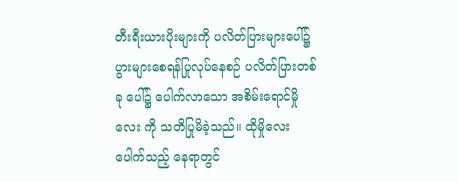တီးရီးယားပိုးများကို ပလိတ်ပြားများပေါ်၌ ပွားများစေရန်ပြုလုပ်နေစဉ် ပလိတ်ပြားတစ်ခု ပေါ်၌ ပေါက်လာသော အစိမ်းရောင်မှိုလေး ကို သတိပြုမိခဲ့သည်။ ထိုမှိုလေး ပေါက်သည့် နေရာတွင်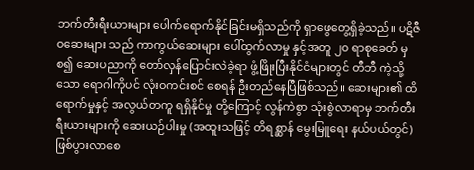ဘက်တီးရီးယားများ ပေါက်ရောက်နိုင်ခြင်းမရှိသည်ကို ရှာဖွေတွေ့ရှိခဲ့သည်။ ပဋိဇီဝဆေးများ သည် ကာကွယ်ဆေးများ ပေါ်ထွက်လာမှု နှင့်အတူ ၂၀ ရာစုခေတ် မှစ၍ ဆေးပညာကို တော်လှန်ပြောင်းလဲခဲ့ရာ ဖွံ့ဖြိုးပြီးနိုင်ငံများတွင် တီဘီ ကဲ့သို့သော ရောဂါကိုပင် လုံးဝကင်းစင် စေရန် ဦးတည်နေပြီဖြစ်သည်။ ဆေးများ၏ ထိရောက်မှုနှင့် အလွယ်တကူ ရရှိနိုင်မှု တို့ကြောင့် လွန်ကဲစွာ သုံးစွဲလာရာမှ ဘက်တီးရီးယားများကို ဆေးယဉ်ပါးမှု (အထူးသဖြင့် တိရစ္ဆာန် မွေးမြူရေး နယ်ပယ်တွင်) ဖြစ်ပွားလာစေ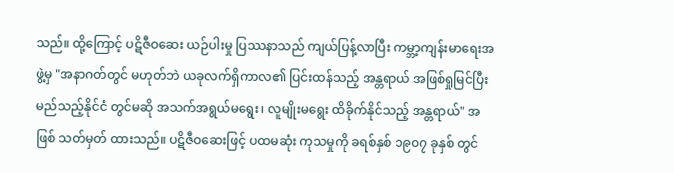သည်။ ထို့ကြောင့် ပဋိဇီဝဆေး ယဉ်ပါးမှု ပြဿနာသည် ကျယ်ပြန့်လာပြီး ကမ္ဘာ့ကျန်းမာရေးအဖွဲ့မှ "အနာဂတ်တွင် မဟုတ်ဘဲ ယခုလက်ရှိကာလ၏ ပြင်းထန်သည့် အန္တရာယ် အဖြစ်ရှုမြင်ပြီး မည်သည့်နိုင်ငံ တွင်မဆို အသက်အရွယ်မရွေး၊ လူမျိုးမရွေး ထိခိုက်နိုင်သည့် အန္တရာယ်" အဖြစ် သတ်မှတ် ထားသည်။ ပဋိဇီဝဆေးဖြင့် ပထမဆုံး ကုသမှုကို ခရစ်နှစ် ၁၉၀၇ ခုနှစ် တွင်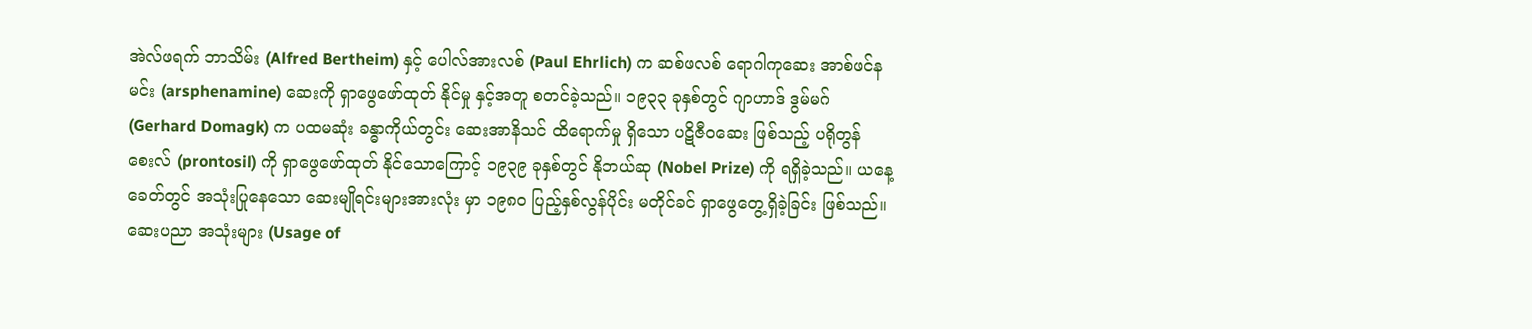အဲလ်ဖရက် ဘာသိမ်း (Alfred Bertheim) နှင့် ပေါလ်အားလစ် (Paul Ehrlich) က ဆစ်ဖလစ် ရောဂါကုဆေး အာစ်ဖင်နမင်း (arsphenamine) ဆေးကို ရှာဖွေဖော်ထုတ် နိုင်မှု နှင့်အတူ စတင်ခဲ့သည်။ ၁၉၃၃ ခုနှစ်တွင် ဂျာဟာဒ် ဒွမ်မဂ် (Gerhard Domagk) က ပထမဆုံး ခန္ဓာကိုယ်တွင်း ဆေးအာနိသင် ထိရောက်မှု ရှိသော ပဋိဇီဝဆေး ဖြစ်သည့် ပရိုတွန်စေးလ် (prontosil) ကို ရှာဖွေဖော်ထုတ် နိုင်သောကြောင့် ၁၉၃၉ ခုနှစ်တွင် နိုဘယ်ဆု (Nobel Prize) ကို ရရှိခဲ့သည်။ ယနေ့ခေတ်တွင် အသုံးပြုနေသော ဆေးမျိုရင်းများအားလုံး မှာ ၁၉၈၀ ပြည့်နှစ်လွန်ပိုင်း မတိုင်ခင် ရှာဖွေတွေ့ရှိခဲ့ခြင်း ဖြစ်သည်။ ဆေးပညာ အသုံးများ (Usage of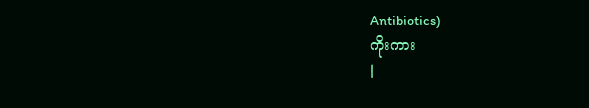Antibiotics)
ကိုးကား
|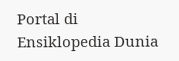Portal di Ensiklopedia Dunia